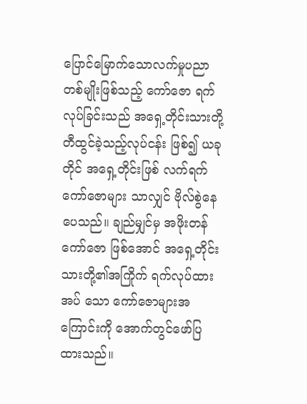ပြောင်မြောက်သောလက်မှုပညာတစ်မျိုးဖြစ်သည့် ကော်ဇော ရက်လုပ်ခြင်းသည် အရှေ့တိုင်းသားတို့တီထွင်ခဲ့သည့်လုပ်ငန်း ဖြစ်၍ ယခုတိုင် အရှေ့တိုင်းဖြစ် လက်ရက်ကော်ဇောများ သာလျှင် ဗိုလ်စွဲနေပေသည်။ ချည်မျှင်မှ အဖိုးတန်ကော်ဇော ဖြစ်အောင် အရှေ့တိုင်းသားတို့၏အကြိုက် ရက်လုပ်ထားအပ် သော ကော်ဇောများအကြောင်းကို အောက်တွင်ဖော်ပြထားသည်။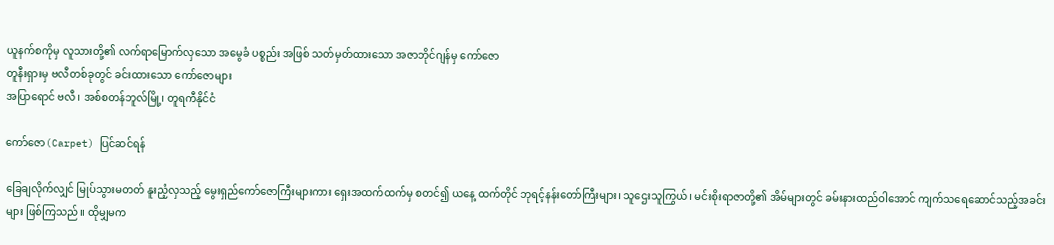ယူနက်စကိုမှ လူသားတို့၏ လက်ရာမြောက်လှသော အမွေခံ ပစ္စည်း အဖြစ် သတ်မှတ်ထားသော အဇာဘိုင်ဂျန်မှ ကော်ဇော
တူနီးရှားမှ ဗလီတစ်ခုတွင် ခင်းထားသော ကော်ဇောများ
အပြာရောင် ဗလီ၊ အစ်စတန်ဘူလ်မြို့၊ တူရကီနိုင်ငံ

ကော်ဇော(Carpet) ပြင်ဆင်ရန်

ခြေချလိုက်လျှင် မြုပ်သွားမတတ် နူးညံ့လှသည့် မွေးရှည်ကော်ဇောကြီးများကား ရှေးအထက်ထက်မှ စတင်၍ ယနေ့ ထက်တိုင် ဘုရင့်နန်းတော်ကြီးများ၊ သူဌေးသူကြွယ်၊ မင်းစိုးရာဇာတို့၏ အိမ်များတွင် ခမ်းနားထည်ဝါအောင် ကျက်သရေဆောင်သည့်အခင်းများ ဖြစ်ကြသည်။ ထိုမျှမက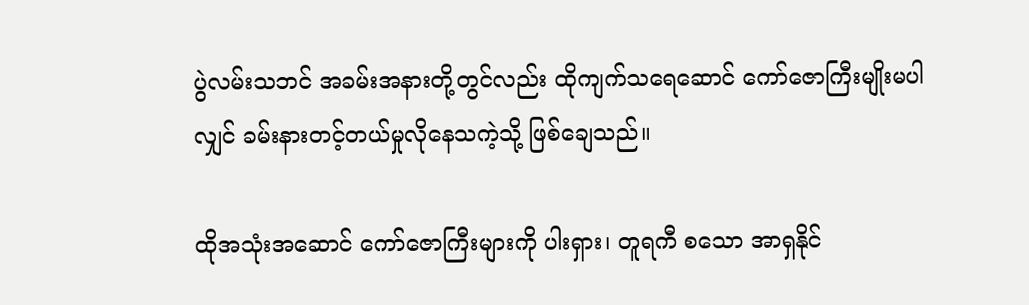ပွဲလမ်းသဘင် အခမ်းအနားတို့တွင်လည်း ထိုကျက်သရေဆောင် ကော်ဇောကြီးမျိုးမပါလျှင် ခမ်းနားတင့်တယ်မှုလိုနေသကဲ့သို့ ဖြစ်ချေသည်။

ထိုအသုံးအဆောင် ကော်ဇောကြီးများကို ပါးရှား၊ တူရကီ စသော အာရှနိုင်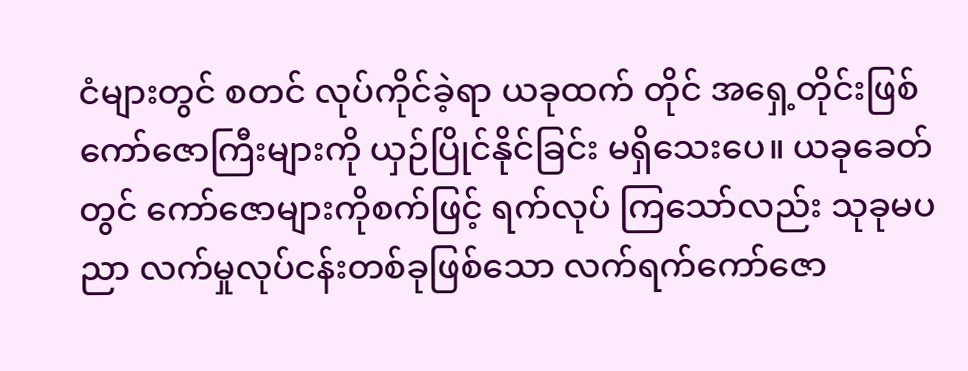ငံများတွင် စတင် လုပ်ကိုင်ခဲ့ရာ ယခုထက် တိုင် အရှေ့တိုင်းဖြစ် ကော်ဇောကြီးများကို ယှဉ်ပြိုင်နိုင်ခြင်း မရှိသေးပေ။ ယခုခေတ်တွင် ကော်ဇောများကိုစက်ဖြင့် ရက်လုပ် ကြသော်လည်း သုခုမပညာ လက်မှုလုပ်ငန်းတစ်ခုဖြစ်သော လက်ရက်ကော်ဇော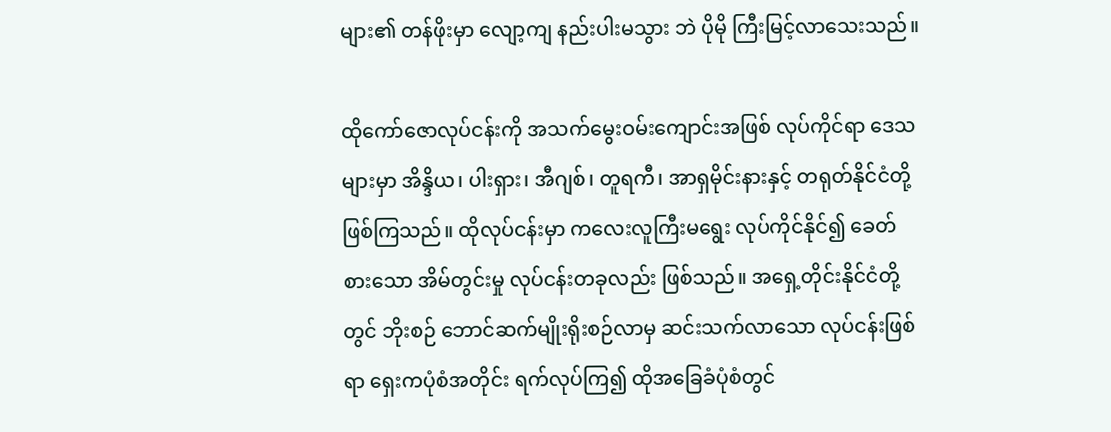များ၏ တန်ဖိုးမှာ လျော့ကျ နည်းပါးမသွား ဘဲ ပိုမို ကြီးမြင့်လာသေးသည်။

ထိုကော်ဇောလုပ်ငန်းကို အသက်မွေးဝမ်းကျောင်းအဖြစ် လုပ်ကိုင်ရာ ဒေသများမှာ အိန္ဒိယ၊ ပါးရှား၊ အီဂျစ်၊ တူရကီ၊ အာရှမိုင်းနားနှင့် တရုတ်နိုင်ငံတို့ ဖြစ်ကြသည်။ ထိုလုပ်ငန်းမှာ ကလေးလူကြီးမရွေး လုပ်ကိုင်နိုင်၍ ခေတ်စားသော အိမ်တွင်းမှု လုပ်ငန်းတခုလည်း ဖြစ်သည်။ အရှေ့တိုင်းနိုင်ငံတို့တွင် ဘိုးစဉ် ဘောင်ဆက်မျိုးရိုးစဉ်လာမှ ဆင်းသက်လာသော လုပ်ငန်းဖြစ်ရာ ရှေးကပုံစံအတိုင်း ရက်လုပ်ကြ၍ ထိုအခြေခံပုံစံတွင်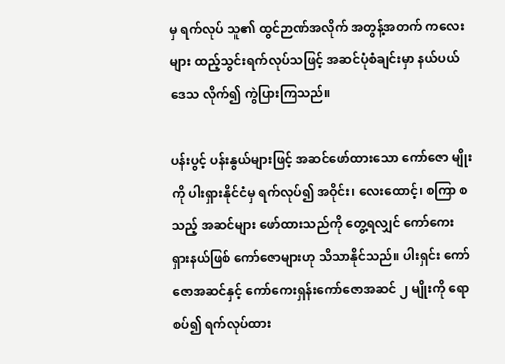မှ ရက်လုပ် သူ၏ ထွင်ဉာဏ်အလိုက် အတွန့်အတက် ကလေးများ ထည့်သွင်းရက်လုပ်သဖြင့် အဆင်ပုံစံချင်းမှာ နယ်ပယ်ဒေသ လိုက်၍ ကွဲပြားကြသည်။

ပန်းပွင့် ပန်းနွယ်များဖြင့် အဆင်ဖော်ထားသော ကော်ဇော မျိုးကို ပါးရှားနိုင်ငံမှ ရက်လုပ်၍ အဝိုင်း၊ လေးထောင့်၊ စကြာ စသည့် အဆင်များ ဖော်ထားသည်ကို တွေ့ရလျှင် ကော်ကေး ရှားနယ်ဖြစ် ကော်ဇောများဟု သိသာနိုင်သည်။ ပါးရှင်း ကော်ဇောအဆင်နှင့် ကော်ကေးရှန်းကော်ဇောအဆင် ၂ မျိုးကို ရောစပ်၍ ရက်လုပ်ထား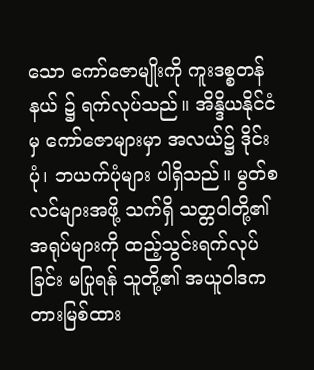သော ကော်ဇောမျိုးကို ကူးဒစ္စတန်နယ် ၌ ရက်လုပ်သည်။ အိန္ဒိယနိုင်ငံမှ ကော်ဇောများမှာ အလယ်၌ ဒိုင်းပုံ၊ ဘယက်ပုံများ ပါရှိသည်။ မွတ်စလင်များအဖို့ သက်ရှိ သတ္တဝါတို့၏အရုပ်များကို ထည့်သွင်းရက်လုပ်ခြင်း မပြုရန် သူတို့၏ အယူဝါဒက တားမြစ်ထား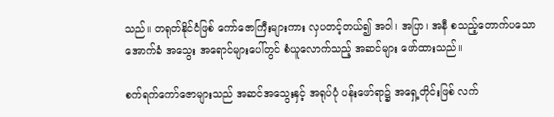သည်။ တရုတ်နိုင်ငံဖြစ် ကော်ဇောကြီးများကား လှပတင့်တယ်၍ အဝါ၊ အပြာ၊ အနီ စသည့်တောက်ပသော အောက်ခံ အသွေး အရောင်များပေါ်တွင် စံယူလောက်သည့် အဆင်များ ဖော်ထားသည်။

စက်ရက်ကော်ဇောများသည် အဆင်အသွေးနှင့် အရုပ်ပုံ ပန်းဖော်ရာ၌ အရှေ့တိုင်းဖြစ် လက်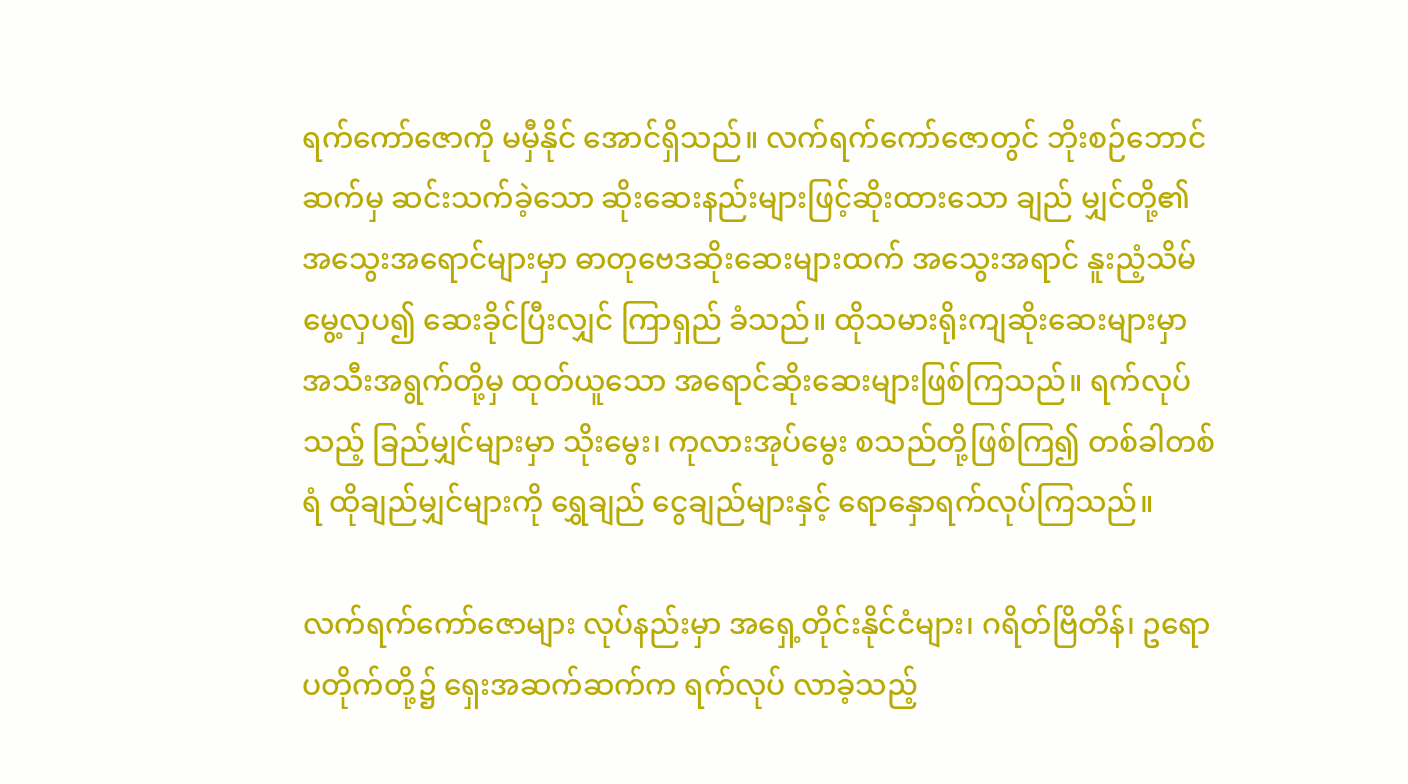ရက်ကော်ဇောကို မမှီနိုင် အောင်ရှိသည်။ လက်ရက်ကော်ဇောတွင် ဘိုးစဉ်ဘောင်ဆက်မှ ဆင်းသက်ခဲ့သော ဆိုးဆေးနည်းများဖြင့်ဆိုးထားသော ချည် မျှင်တို့၏ အသွေးအရောင်များမှာ ဓာတုဗေဒဆိုးဆေးများထက် အသွေးအရာင် နူးညံ့သိမ်မွေ့လှပ၍ ဆေးခိုင်ပြီးလျှင် ကြာရှည် ခံသည်။ ထိုသမားရိုးကျဆိုးဆေးများမှာ အသီးအရွက်တို့မှ ထုတ်ယူသော အရောင်ဆိုးဆေးများဖြစ်ကြသည်။ ရက်လုပ်သည့် ခြည်မျှင်များမှာ သိုးမွေး၊ ကုလားအုပ်မွေး စသည်တို့ဖြစ်ကြ၍ တစ်ခါတစ်ရံ ထိုချည်မျှင်များကို ရွှေချည် ငွေချည်များနှင့် ရောနှောရက်လုပ်ကြသည်။

လက်ရက်ကော်ဇောများ လုပ်နည်းမှာ အရှေ့တိုင်းနိုင်ငံများ၊ ဂရိတ်ဗြိတိန်၊ ဥရောပတိုက်တို့၌ ရှေးအဆက်ဆက်က ရက်လုပ် လာခဲ့သည့်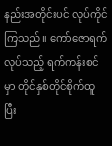နည်းအတိုင်းပင် လုပ်ကိုင်ကြသည်။ ကော်ဇောရက် လုပ်သည့် ရက်ကန်းစင်မှာ တိုင်နှစ်တိုင်စိုက်ထူပြီး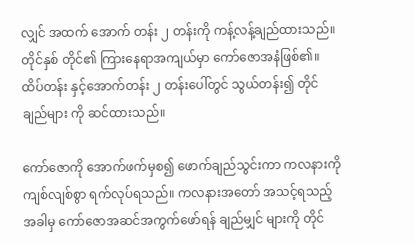လျှင် အထက် အောက် တန်း ၂ တန်းကို ကန့်လန့်ချည်ထားသည်။ တိုင်နှစ် တိုင်၏ ကြားနေရာအကျယ်မှာ ကော်ဇောအနံဖြစ်၏။ ထိပ်တန်း နှင့်အောက်တန်း ၂ တန်းပေါ်တွင် သွယ်တန်း၍ တိုင်ချည်များ ကို ဆင်ထားသည်။

ကော်ဇောကို အောက်ဖက်မှစ၍ ဖောက်ချည်သွင်းကာ ကလနားကို ကျစ်လျစ်စွာ ရက်လုပ်ရသည်။ ကလနားအတော် အသင့်ရသည့်အခါမှ ကော်ဇောအဆင်အကွက်ဖော်ရန် ချည်မျှင် များကို တိုင်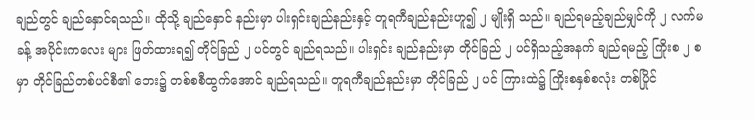ချည်တွင် ချည်နှောင်ရသည်။ ထိုသို့ ချည်နှောင် နည်းမှာ ပါးရှင်းချည်နည်းနှင့် တူရကီချည်နည်းဟူ၍ ၂ မျိုးရှိ သည်။ ချည်ရမည့်ချည်မျှင်ကို ၂ လက်မခန့် အပိုင်းကလေး များ ဖြတ်ထားရ၍ တိုင်ခြည် ၂ ပင်တွင် ချည်ရသည်။ ပါးရှင်း ချည်နည်းမှာ တိုင်ခြည် ၂ ပင်ရှိသည့်အနက် ချည်ရမည့် ကြိုးစ ၂ စမှာ တိုင်ခြည်တစ်ပင်စီ၏ ဘေး၌ တစ်စစီထွက်အောင် ချည်ရသည်။ တူရကီချည်နည်းမှာ တိုင်ခြည် ၂ ပင် ကြားထဲ၌ ကြိုးစနှစ်စလုံး တစ်ပြိုင်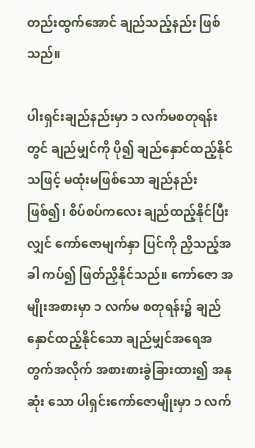တည်းထွက်အောင် ချည်သည့်နည်း ဖြစ်သည်။

ပါးရှင်းချည်နည်းမှာ ၁ လက်မစတုရန်းတွင် ချည်မျှင်ကို ပို၍ ချည်နှောင်ထည့်နိုင်သဖြင့် မထုံးမဖြစ်သော ချည်နည်း ဖြစ်၍၊ စိပ်စပ်ကလေး ချည်ထည့်နိုင်ပြီးလျှင် ကော်ဇောမျက်နှာ ပြင်ကို ညှိသည့်အခါ ကပ်၍ ဖြတ်ညှိနိုင်သည်။ ကော်ဇော အမျိုးအစားမှာ ၁ လက်မ စတုရန်း၌ ချည်နှောင်ထည့်နိုင်သော ချည်မျှင်အရေအတွက်အလိုက် အစားစားခွဲခြားထား၍ အနုဆုံး သော ပါရှင်းကော်ဇောမျိုးမှာ ၁ လက်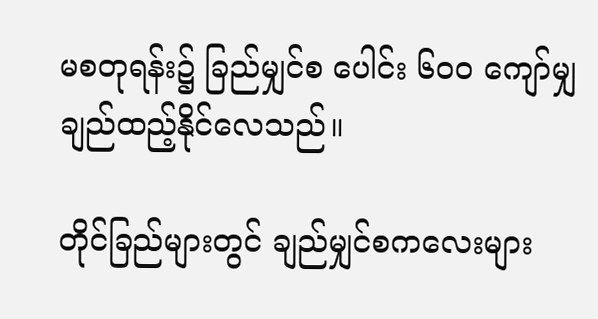မစတုရန်း၌ ခြည်မျှင်စ ပေါင်း ၆ဝဝ ကျော်မျှ ချည်ထည့်နိုင်လေသည်။

တိုင်ခြည်များတွင် ချည်မျှင်စကလေးများ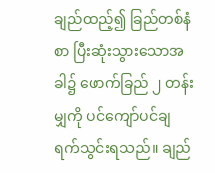ချည်ထည့်၍ ခြည်တစ်နံစာ ပြီးဆုံးသွားသောအခါ၌ ဖောက်ခြည် ၂ တန်း မျှကို ပင်ကျော်ပင်ချ ရက်သွင်းရသည်။ ချည်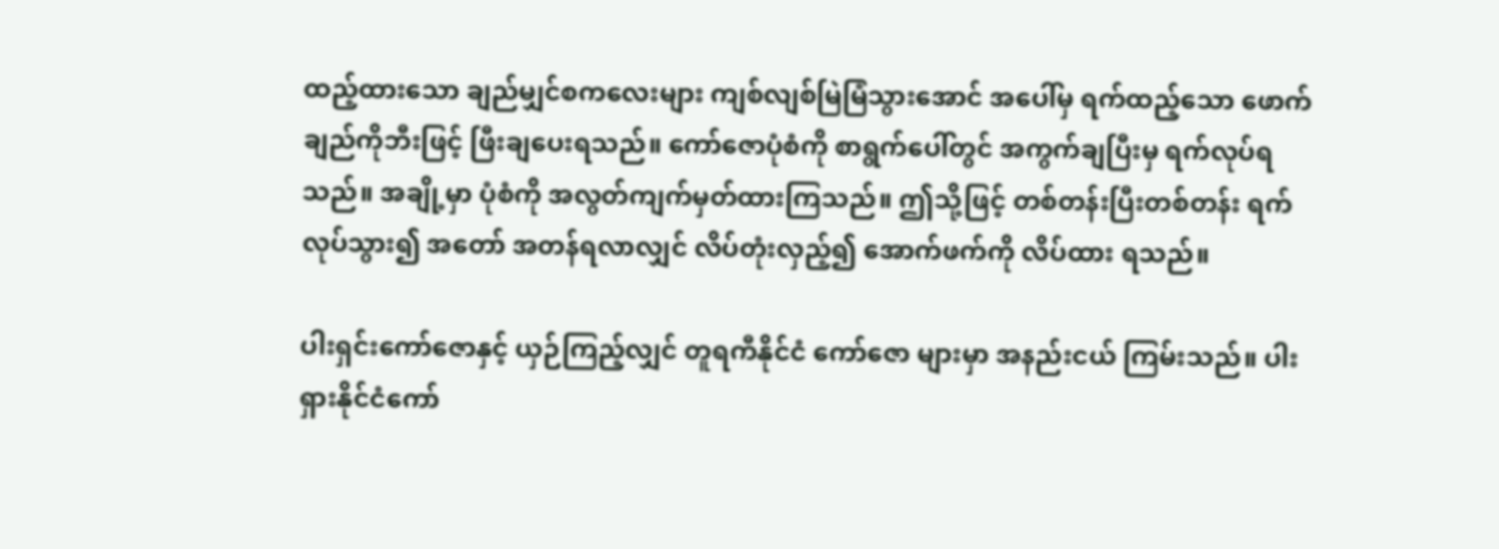ထည့်ထားသော ချည်မျှင်စကလေးများ ကျစ်လျစ်မြဲမြံသွားအောင် အပေါ်မှ ရက်ထည့်သော ဖောက်ချည်ကိုဘီးဖြင့် ဖြီးချပေးရသည်။ ကော်ဇောပုံစံကို စာရွက်ပေါ်တွင် အကွက်ချပြီးမှ ရက်လုပ်ရ သည်။ အချို့မှာ ပုံစံကို အလွတ်ကျက်မှတ်ထားကြသည်။ ဤသို့ဖြင့် တစ်တန်းပြီးတစ်တန်း ရက်လုပ်သွား၍ အတော် အတန်ရလာလျှင် လိပ်တုံးလှည့်၍ အောက်ဖက်ကို လိပ်ထား ရသည်။

ပါးရှင်းကော်ဇောနှင့် ယှဉ်ကြည့်လျှင် တူရကီနိုင်ငံ ကော်ဇော များမှာ အနည်းငယ် ကြမ်းသည်။ ပါးရှားနိုင်ငံကော်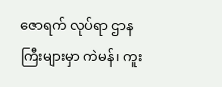ဇောရက် လုပ်ရာ ဌာနကြီးများမှာ ကဲမန်၊ ကူး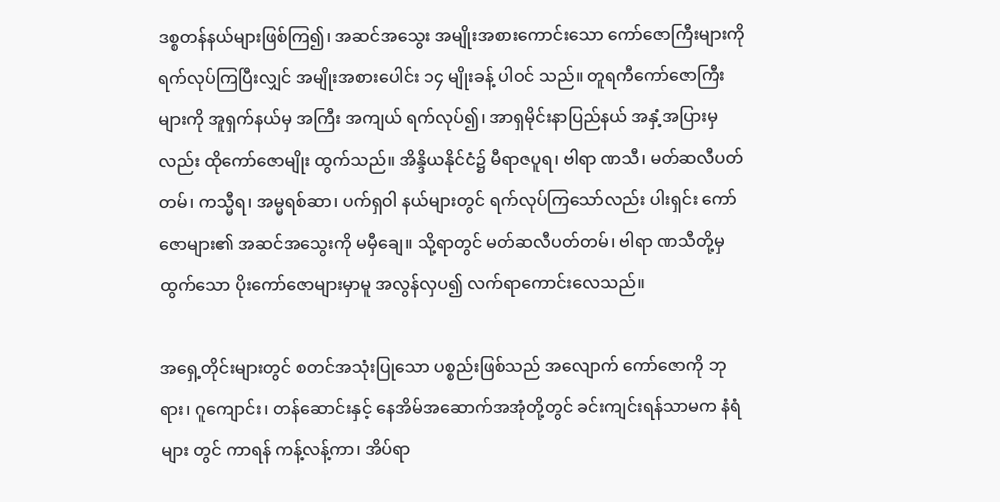ဒစ္စတန်နယ်များဖြစ်ကြ၍၊ အဆင်အသွေး အမျိုးအစားကောင်းသော ကော်ဇောကြီးများကို ရက်လုပ်ကြပြီးလျှင် အမျိုးအစားပေါင်း ၁၄ မျိုးခန့် ပါဝင် သည်။ တူရကီကော်ဇောကြီးများကို အူရှက်နယ်မှ အကြီး အကျယ် ရက်လုပ်၍၊ အာရှမိုင်းနာပြည်နယ် အနှံ့အပြားမှလည်း ထိုကော်ဇောမျိုး ထွက်သည်။ အိန္ဒိယနိုင်ငံ၌ မီရာဇပူရ၊ ဗါရာ ဏသီ၊ မတ်ဆလီပတ်တမ်၊ ကသ္မီရ၊ အမ္မရစ်ဆာ၊ ပက်ရှဝါ နယ်များတွင် ရက်လုပ်ကြသော်လည်း ပါးရှင်း ကော်ဇောများ၏ အဆင်အသွေးကို မမှီချေ။ သို့ရာတွင် မတ်ဆလီပတ်တမ်၊ ဗါရာ ဏသီတို့မှထွက်သော ပိုးကော်ဇောများမှာမူ အလွန်လှပ၍ လက်ရာကောင်းလေသည်။

အရှေ့တိုင်းများတွင် စတင်အသုံးပြုသော ပစ္စည်းဖြစ်သည် အလျောက် ကော်ဇောကို ဘုရား၊ ဂူကျောင်း၊ တန်ဆောင်းနှင့် နေအိမ်အဆောက်အအုံတို့တွင် ခင်းကျင်းရန်သာမက နံရံများ တွင် ကာရန် ကန့်လန့်ကာ၊ အိပ်ရာ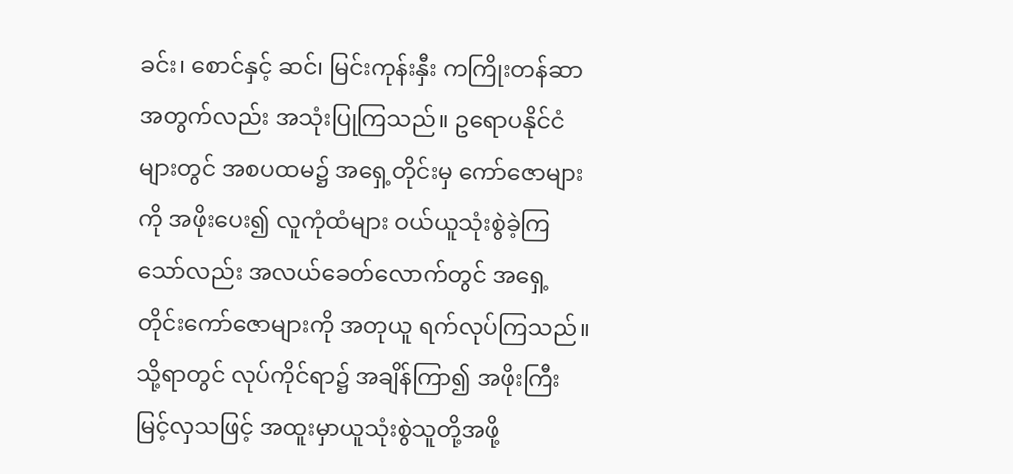ခင်း၊ စောင်နှင့် ဆင်၊ မြင်းကုန်းနှီး ကကြိုးတန်ဆာအတွက်လည်း အသုံးပြုကြသည်။ ဥရောပနိုင်ငံများတွင် အစပထမ၌ အရှေ့တိုင်းမှ ကော်ဇောများ ကို အဖိုးပေး၍ လူကုံထံများ ဝယ်ယူသုံးစွဲခဲ့ကြသော်လည်း အလယ်ခေတ်လောက်တွင် အရှေ့တိုင်းကော်ဇောများကို အတုယူ ရက်လုပ်ကြသည်။ သို့ရာတွင် လုပ်ကိုင်ရာ၌ အချိန်ကြာ၍ အဖိုးကြီးမြင့်လှသဖြင့် အထူးမှာယူသုံးစွဲသူတို့အဖို့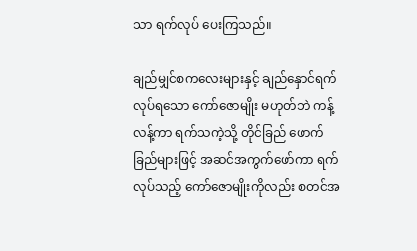သာ ရက်လုပ် ပေးကြသည်။

ချည်မျှင်စကလေးများနှင့် ချည်နှောင်ရက်လုပ်ရသော ကော်ဇောမျိုး မဟုတ်ဘဲ ကန့်လန့်ကာ ရက်သကဲ့သို့ တိုင်ခြည် ဖောက်ခြည်များဖြင့် အဆင်အကွက်ဖော်ကာ ရက်လုပ်သည့် ကော်ဇောမျိုးကိုလည်း စတင်အ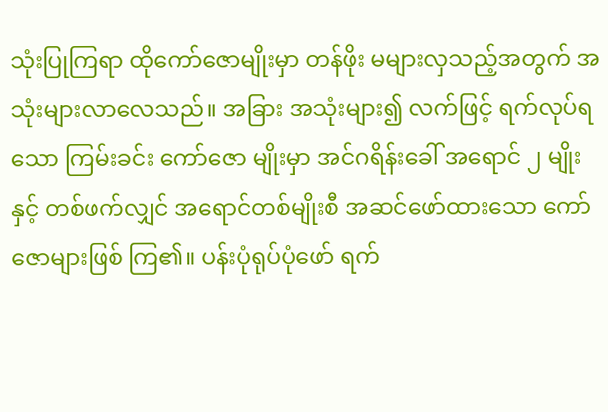သုံးပြုကြရာ ထိုကော်ဇောမျိုးမှာ တန်ဖိုး မများလှသည့်အတွက် အသုံးများလာလေသည်။ အခြား အသုံးများ၍ လက်ဖြင့် ရက်လုပ်ရသော ကြမ်းခင်း ကော်ဇော မျိုးမှာ အင်ဂရိန်းခေါ် အရောင် ၂ မျိုးနှင့် တစ်ဖက်လျှင် အရောင်တစ်မျိုးစီ အဆင်ဖော်ထားသော ကော်ဇောများဖြစ် ကြ၏။ ပန်းပုံရုပ်ပုံဖော် ရက်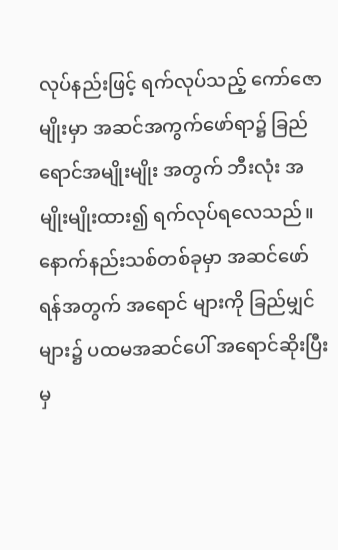လုပ်နည်းဖြင့် ရက်လုပ်သည့် ကော်ဇောမျိုးမှာ အဆင်အကွက်ဖော်ရာ၌ ခြည်ရောင်အမျိုးမျိုး အတွက် ဘီးလုံး အမျိုးမျိုးထား၍ ရက်လုပ်ရလေသည်။ နောက်နည်းသစ်တစ်ခုမှာ အဆင်ဖော်ရန်အတွက် အရောင် များကို ခြည်မျှင် များ၌ ပထမအဆင်ပေါ် အရောင်ဆိုးပြီးမှ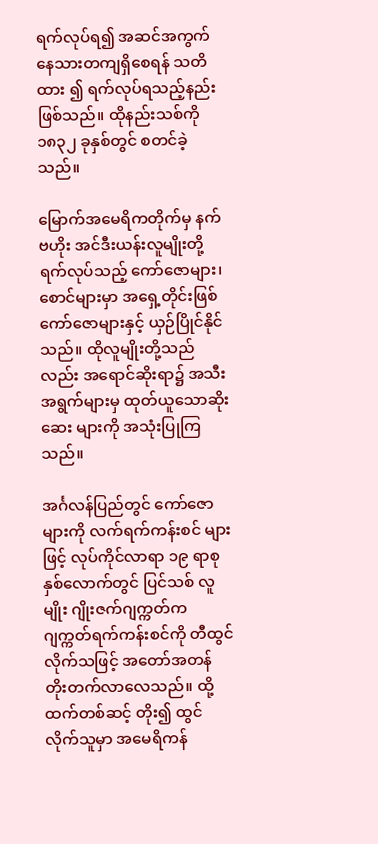ရက်လုပ်ရ၍ အဆင်အကွက် နေသားတကျရှိစေရန် သတိထား ၍ ရက်လုပ်ရသည့်နည်း ဖြစ်သည်။ ထိုနည်းသစ်ကို ၁၈၃၂ ခုနှစ်တွင် စတင်ခဲ့သည်။

မြောက်အမေရိကတိုက်မှ နက်ဗဟိုး အင်ဒီးယန်းလူမျိုးတို့ ရက်လုပ်သည့် ကော်ဇောများ၊ စောင်များမှာ အရှေ့တိုင်းဖြစ် ကော်ဇောများနှင့် ယှဉ်ပြိုင်နိုင်သည်။ ထိုလူမျိုးတို့သည်လည်း အရောင်ဆိုးရာ၌ အသီးအရွက်များမှ ထုတ်ယူသောဆိုးဆေး များကို အသုံးပြုကြသည်။

အင်္ဂလန်ပြည်တွင် ကော်ဇောများကို လက်ရက်ကန်းစင် များဖြင့် လုပ်ကိုင်လာရာ ၁၉ ရာစုနှစ်လောက်တွင် ပြင်သစ် လူမျိုး ဂျိုးဇက်ဂျက္ကတ်က ဂျက္ကတ်ရက်ကန်းစင်ကို တီထွင် လိုက်သဖြင့် အတော်အတန် တိုးတက်လာလေသည်။ ထို့ထက်တစ်ဆင့် တိုး၍ ထွင်လိုက်သူမှာ အမေရိကန်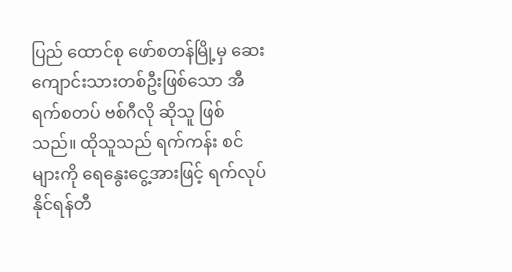ပြည် ထောင်စု ဖော်စတန်မြို့မှ ဆေးကျောင်းသားတစ်ဦးဖြစ်သော အီရက်စတပ် ဗစ်ဂီလို ဆိုသူ ဖြစ်သည်။ ထိုသူသည် ရက်ကန်း စင်များကို ရေနွေးငွေ့အားဖြင့် ရက်လုပ်နိုင်ရန်တီ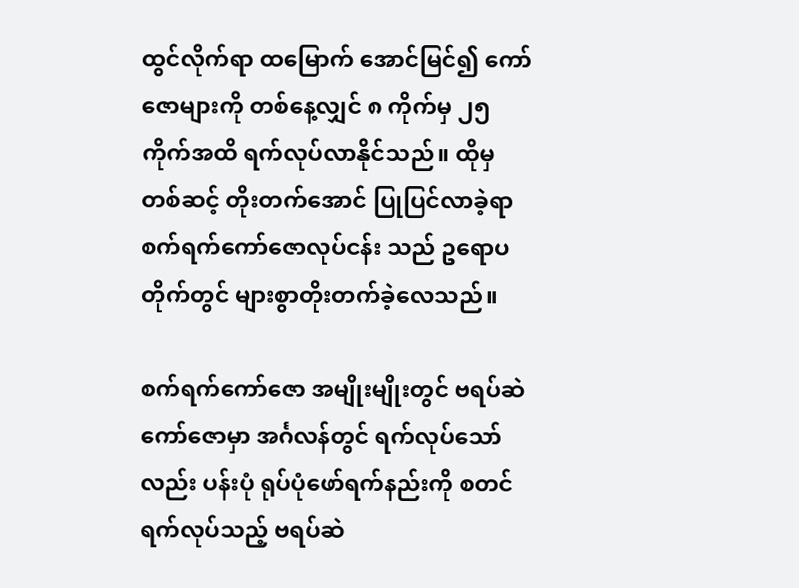ထွင်လိုက်ရာ ထမြောက် အောင်မြင်၍ ကော်ဇောများကို တစ်နေ့လျှင် ၈ ကိုက်မှ ၂၅ ကိုက်အထိ ရက်လုပ်လာနိုင်သည်။ ထိုမှတစ်ဆင့် တိုးတက်အောင် ပြုပြင်လာခဲ့ရာ စက်ရက်ကော်ဇောလုပ်ငန်း သည် ဥရောပတိုက်တွင် များစွာတိုးတက်ခဲ့လေသည်။

စက်ရက်ကော်ဇော အမျိုးမျိုးတွင် ဗရပ်ဆဲကော်ဇောမှာ အင်္ဂလန်တွင် ရက်လုပ်သော်လည်း ပန်းပုံ ရုပ်ပုံဖော်ရက်နည်းကို စတင်ရက်လုပ်သည့် ဗရပ်ဆဲ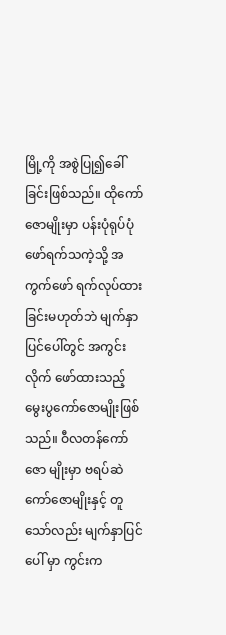မြို့ကို အစွဲပြု၍ခေါ်ခြင်းဖြစ်သည်။ ထိုကော်ဇောမျိုးမှာ ပန်းပုံရုပ်ပုံဖော်ရက်သကဲ့သို့ အကွက်ဖော် ရက်လုပ်ထားခြင်းမဟုတ်ဘဲ မျက်နှာပြင်ပေါ်တွင် အကွင်းလိုက် ဖော်ထားသည့် မွေးပွကော်ဇောမျိုးဖြစ်သည်။ ဝီလတန်ကော်ဇော မျိုးမှာ ဗရပ်ဆဲကော်ဇောမျိုးနှင့် တူသော်လည်း မျက်နှာပြင်ပေါ် မှာ ကွင်းက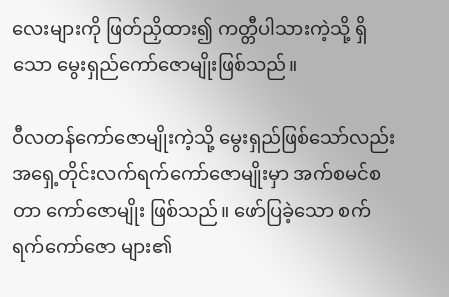လေးများကို ဖြတ်ညှိထား၍ ကတ္တီပါသားကဲ့သို့ ရှိသော မွေးရှည်ကော်ဇောမျိုးဖြစ်သည်။

ဝီလတန်ကော်ဇောမျိုးကဲ့သို့ မွေးရှည်ဖြစ်သော်လည်း အရှေ့တိုင်းလက်ရက်ကော်ဇောမျိုးမှာ အက်စမင်စတာ ကော်ဇောမျိုး ဖြစ်သည်။ ဖော်ပြခဲ့သော စက်ရက်ကော်ဇော များ၏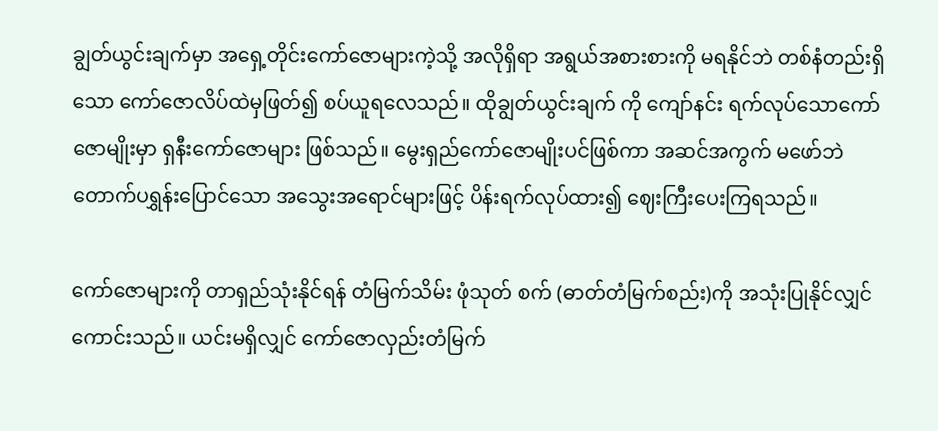ချွတ်ယွင်းချက်မှာ အရှေ့တိုင်းကော်ဇောများကဲ့သို့ အလိုရှိရာ အရွယ်အစားစားကို မရနိုင်ဘဲ တစ်နံတည်းရှိသော ကော်ဇောလိပ်ထဲမှဖြတ်၍ စပ်ယူရလေသည်။ ထိုချွတ်ယွင်းချက် ကို ကျော်နင်း ရက်လုပ်သောကော်ဇောမျိုးမှာ ရှနီးကော်ဇောများ ဖြစ်သည်။ မွေးရှည်ကော်ဇောမျိုးပင်ဖြစ်ကာ အဆင်အကွက် မဖော်ဘဲ တောက်ပရွှန်းပြောင်သော အသွေးအရောင်များဖြင့် ပိန်းရက်လုပ်ထား၍ ဈေးကြီးပေးကြရသည်။

ကော်ဇောများကို တာရှည်သုံးနိုင်ရန် တံမြက်သိမ်း ဖုံသုတ် စက် (ဓာတ်တံမြက်စည်း)ကို အသုံးပြုနိုင်လျှင်ကောင်းသည်။ ယင်းမရှိလျှင် ကော်ဇောလှည်းတံမြက်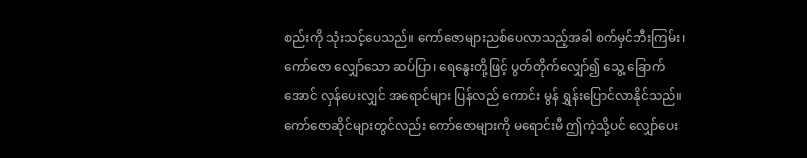စည်းကို သုံးသင့်ပေသည်။ ကော်ဇောများညစ်ပေလာသည့်အခါ စက်မှင်ဘီးကြမ်း၊ ကော်ဇော လျှော်သော ဆပ်ပြာ၊ ရေနွေးတို့ဖြင့် ပွတ်တိုက်လျှော်၍ သွေ့ ခြောက်အောင် လှန်ပေးလျှင် အရောင်များ ပြန်လည် ကောင်း မွန် ရွှန်းပြောင်လာနိုင်သည်။ ကော်ဇောဆိုင်များတွင်လည်း ကော်ဇောများကို မရောင်းမီ ဤကဲ့သို့ပင် လျှော်ပေး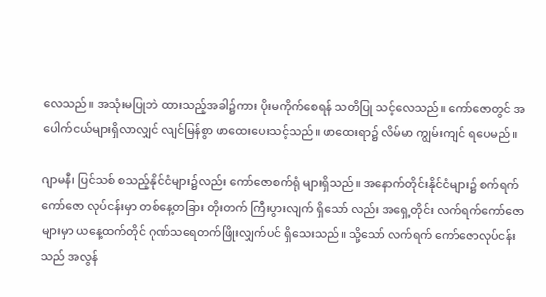လေသည်။ အသုံးမပြုဘဲ ထားသည့်အခါ၌ကား ပိုးမကိုက်စေရန် သတိပြု သင့်လေသည်။ ကော်ဇောတွင် အပေါက်ငယ်များရှိလာလျှင် လျင်မြန်စွာ ဖာထေးပေးသင့်သည်။ ဖာထေးရာ၌ လိမ်မာ ကျွမ်းကျင် ရပေမည်။

ဂျာမနီ၊ ပြင်သစ် စသည့်နိုင်ငံများ၌လည်း ကော်ဇောစက်ရုံ များရှိသည်။ အနောက်တိုင်းနိုင်ငံများ၌ စက်ရက်ကော်ဇော လုပ်ငန်းမှာ တစ်နေ့တခြား တိုးတက် ကြီးပွားလျက် ရှိသော် လည်း အရှေ့တိုင်း လက်ရက်ကော်ဇောများမှာ ယနေ့ထက်တိုင် ဂုဏ်သရေတက်ဖြိုးလျှက်ပင် ရှိသေးသည်။ သို့သော် လက်ရက် ကော်ဇောလုပ်ငန်းသည် အလွန်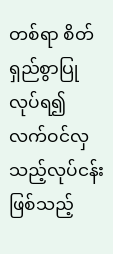တစ်ရာ စိတ်ရှည်စွာပြုလုပ်ရ၍ လက်ဝင်လှသည့်လုပ်ငန်းဖြစ်သည့်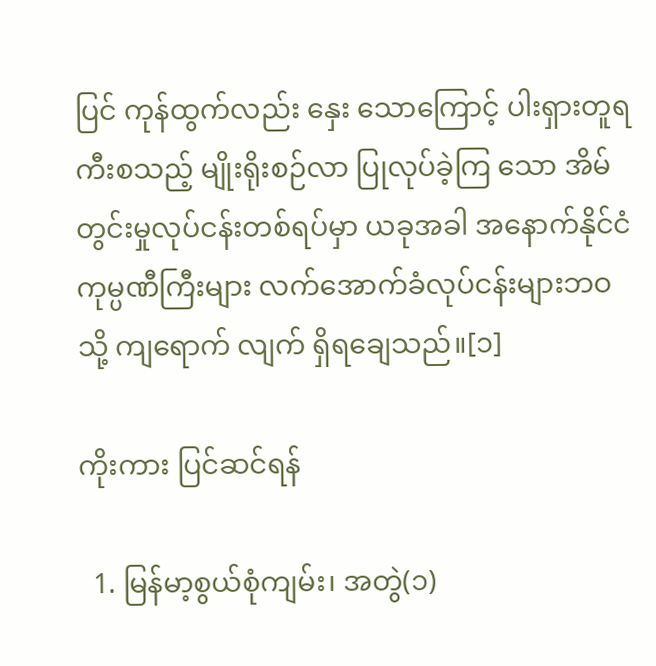ပြင် ကုန်ထွက်လည်း နှေး သောကြောင့် ပါးရှားတူရကီးစသည့် မျိုးရိုးစဉ်လာ ပြုလုပ်ခဲ့ကြ သော အိမ်တွင်းမှုလုပ်ငန်းတစ်ရပ်မှာ ယခုအခါ အနောက်နိုင်ငံ ကုမ္ပဏီကြီးများ လက်အောက်ခံလုပ်ငန်းများဘဝသို့ ကျရောက် လျက် ရှိရချေသည်။[၁]

ကိုးကား ပြင်ဆင်ရန်

  1. မြန်မာ့စွယ်စုံကျမ်း၊ အတွဲ(၁)